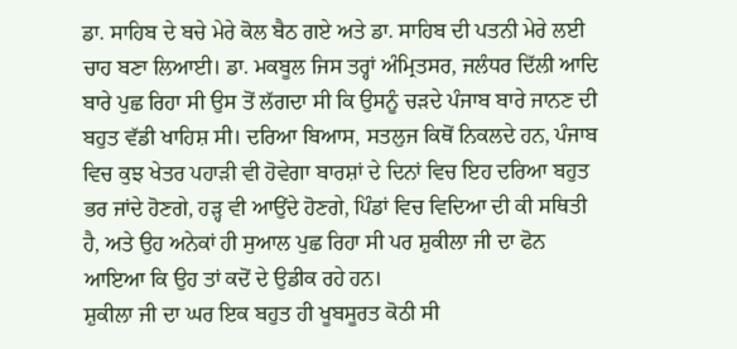ਡਾ. ਸਾਹਿਬ ਦੇ ਬਚੇ ਮੇਰੇ ਕੋਲ ਬੈਠ ਗਏ ਅਤੇ ਡਾ. ਸਾਹਿਬ ਦੀ ਪਤਨੀ ਮੇਰੇ ਲਈ ਚਾਹ ਬਣਾ ਲਿਆਈ। ਡਾ. ਮਕਬੂਲ ਜਿਸ ਤਰ੍ਹਾਂ ਅੰਮ੍ਰਿਤਸਰ, ਜਲੰਧਰ ਦਿੱਲੀ ਆਦਿ ਬਾਰੇ ਪੁਛ ਰਿਹਾ ਸੀ ਉਸ ਤੋਂ ਲੱਗਦਾ ਸੀ ਕਿ ਉਸਨੂੰ ਚੜਦੇ ਪੰਜਾਬ ਬਾਰੇ ਜਾਨਣ ਦੀ ਬਹੁਤ ਵੱਡੀ ਖਾਹਿਸ਼ ਸੀ। ਦਰਿਆ ਬਿਆਸ, ਸਤਲੁਜ ਕਿਥੋਂ ਨਿਕਲਦੇ ਹਨ, ਪੰਜਾਬ ਵਿਚ ਕੁਝ ਖੇਤਰ ਪਹਾੜੀ ਵੀ ਹੋਵੇਗਾ ਬਾਰਸ਼ਾਂ ਦੇ ਦਿਨਾਂ ਵਿਚ ਇਹ ਦਰਿਆ ਬਹੁਤ ਭਰ ਜਾਂਦੇ ਹੋਣਗੇ, ਹੜ੍ਹ ਵੀ ਆਉਂਦੇ ਹੋਣਗੇ, ਪਿੰਡਾਂ ਵਿਚ ਵਿਦਿਆ ਦੀ ਕੀ ਸਥਿਤੀ ਹੈ, ਅਤੇ ਉਹ ਅਨੇਕਾਂ ਹੀ ਸੁਆਲ ਪੁਛ ਰਿਹਾ ਸੀ ਪਰ ਸ਼ੁਕੀਲਾ ਜੀ ਦਾ ਫੋਨ ਆਇਆ ਕਿ ਉਹ ਤਾਂ ਕਦੋਂ ਦੇ ਉਡੀਕ ਰਹੇ ਹਨ।
ਸ਼ੁਕੀਲਾ ਜੀ ਦਾ ਘਰ ਇਕ ਬਹੁਤ ਹੀ ਖੂਬਸੂਰਤ ਕੋਠੀ ਸੀ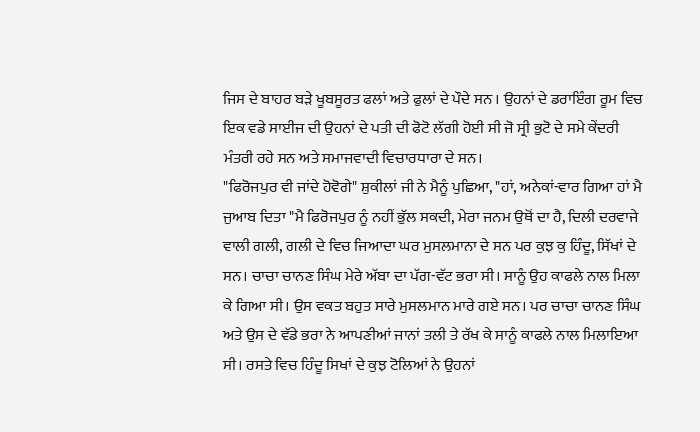ਜਿਸ ਦੇ ਬਾਹਰ ਬੜੇ ਖੂਬਸੂਰਤ ਫਲਾਂ ਅਤੇ ਫੁਲਾਂ ਦੇ ਪੌਦੇ ਸਨ । ਉਹਨਾਂ ਦੇ ਡਰਾਇੰਗ ਰੂਮ ਵਿਚ ਇਕ ਵਡੇ ਸਾਈਜ ਦੀ ਉਹਨਾਂ ਦੇ ਪਤੀ ਦੀ ਫੋਟੋ ਲੱਗੀ ਹੋਈ ਸੀ ਜੋ ਸ੍ਰੀ ਭੁਟੋ ਦੇ ਸਮੇ ਕੇਂਦਰੀ ਮੰਤਰੀ ਰਹੇ ਸਨ ਅਤੇ ਸਮਾਜਵਾਦੀ ਵਿਚਾਰਧਾਰਾ ਦੇ ਸਨ।
"ਫਿਰੋਜਪੁਰ ਵੀ ਜਾਂਦੇ ਹੋਵੋਗੇ" ਸ਼ੁਕੀਲਾਂ ਜੀ ਨੇ ਮੈਨੂੰ ਪੁਛਿਆ, "ਹਾਂ, ਅਨੇਕਾਂ-ਵਾਰ ਗਿਆ ਹਾਂ ਮੈ ਜੁਆਬ ਦਿਤਾ "ਮੈ ਫਿਰੋਜਪੁਰ ਨੂੰ ਨਹੀਂ ਭੁੱਲ ਸਕਦੀ, ਮੇਰਾ ਜਨਮ ਉਥੋਂ ਦਾ ਹੈ, ਦਿਲੀ ਦਰਵਾਜੇ ਵਾਲੀ ਗਲੀ, ਗਲੀ ਦੇ ਵਿਚ ਜਿਆਦਾ ਘਰ ਮੁਸਲਮਾਨਾ ਦੇ ਸਨ ਪਰ ਕੁਝ ਕੁ ਹਿੰਦੂ, ਸਿੱਖਾਂ ਦੇ ਸਨ। ਚਾਚਾ ਚਾਨਣ ਸਿੰਘ ਮੇਰੇ ਅੱਬਾ ਦਾ ਪੱਗ-ਵੱਟ ਭਰਾ ਸੀ। ਸਾਨੂੰ ਉਹ ਕਾਫਲੇ ਨਾਲ ਮਿਲਾ ਕੇ ਗਿਆ ਸੀ। ਉਸ ਵਕਤ ਬਹੁਤ ਸਾਰੇ ਮੁਸਲਮਾਨ ਮਾਰੇ ਗਏ ਸਨ। ਪਰ ਚਾਚਾ ਚਾਨਣ ਸਿੰਘ ਅਤੇ ਉਸ ਦੇ ਵੱਡੇ ਭਰਾ ਨੇ ਆਪਣੀਆਂ ਜਾਨਾਂ ਤਲੀ ਤੇ ਰੱਖ ਕੇ ਸਾਨੂੰ ਕਾਫਲੇ ਨਾਲ ਮਿਲਾਇਆ ਸੀ। ਰਸਤੇ ਵਿਚ ਹਿੰਦੂ ਸਿਖਾਂ ਦੇ ਕੁਝ ਟੋਲਿਆਂ ਨੇ ਉਹਨਾਂ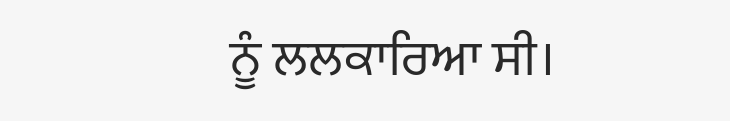ਨੂੰ ਲਲਕਾਰਿਆ ਸੀ।